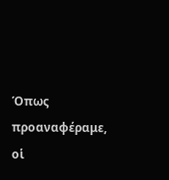Όπως προαναφέραμε, οἱ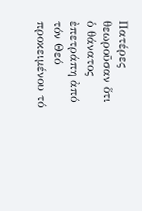Πατέρες θεωροῦσαν ὅτι ὁ θάνατος ἐπετράπη ἀπό τόν Θεό προκειμένου τό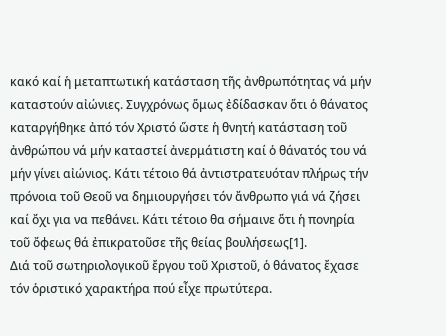κακό καί ἡ μεταπτωτική κατάσταση τῆς ἀνθρωπότητας νά μήν καταστούν αἰώνιες. Συγχρόνως ὅμως ἐδίδασκαν ὅτι ὁ θάνατος καταργήθηκε ἀπό τόν Χριστό ὥστε ἡ θνητή κατάσταση τοῦ ἀνθρώπου νά μήν καταστεί ἀνερμάτιστη καί ὁ θάνατός του νά μήν γίνει αἰώνιος. Κάτι τέτοιο θά ἀντιστρατευόταν πλήρως τήν πρόνοια τοῦ Θεοῦ να δημιουργήσει τόν ἄνθρωπο γιά νά ζήσει καί ὄχι για να πεθάνει. Κάτι τέτοιο θα σήμαινε ὅτι ἡ πονηρία τοῦ ὄφεως θά ἐπικρατοῦσε τῆς θείας βουλήσεως[1].
Διά τοῦ σωτηριολογικοῦ ἔργου τοῦ Χριστοῦ, ὁ θάνατος ἔχασε τόν ὁριστικό χαρακτήρα πού εἶχε πρωτύτερα.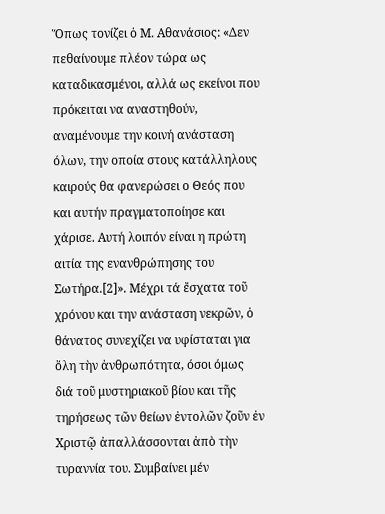Ὅπως τονίζει ὁ Μ. Αθανάσιος: «Δεν πεθαίνουμε πλέον τώρα ως καταδικασμένοι, αλλά ως εκείνοι που πρόκειται να αναστηθούν, αναμένουμε την κοινή ανάσταση όλων, την οποία στους κατάλληλους καιρούς θα φανερώσει ο Θεός που και αυτήν πραγματοποίησε και χάρισε. Αυτή λοιπόν είναι η πρώτη αιτία της ενανθρώπησης του Σωτήρα.[2]». Μέχρι τά ἔσχατα τοῦ χρόνου και την ανάσταση νεκρῶν, ὁ θάνατος συνεχίζει να υφίσταται για ὅλη τὴν ἀνθρωπότητα, όσοι όμως διά τοῦ μυστηριακοῦ βίου και τῆς τηρήσεως τῶν θείων ἐντολῶν ζοῦν ἐν Χριστῷ ἀπαλλάσσονται ἀπὸ τὴν τυραννία του. Συμβαίνει μέν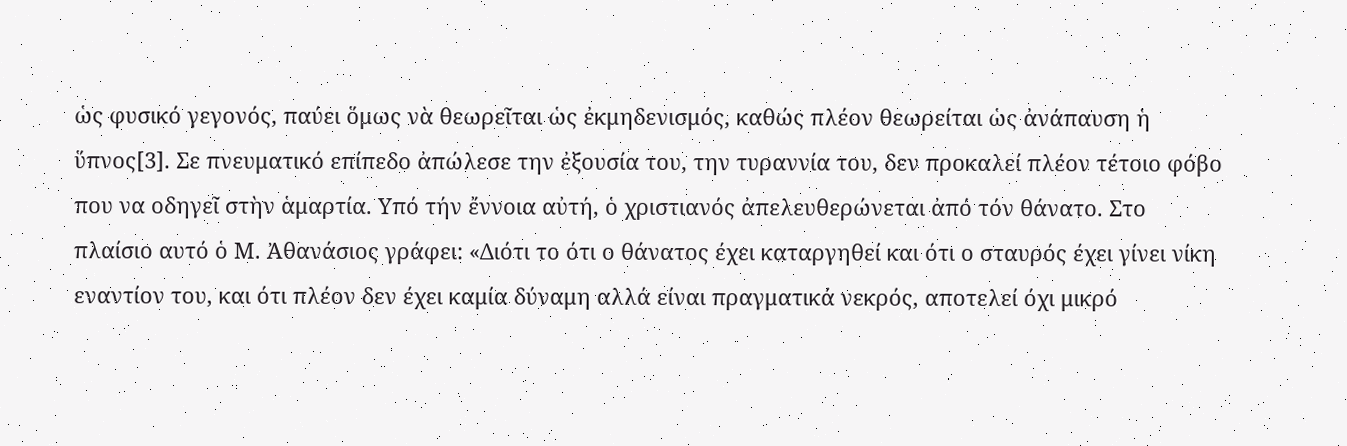ὡς φυσικό γεγονός, παύει ὅμως νὰ θεωρεῖται ὡς ἐκμηδενισμός, καθώς πλέον θεωρείται ὡς ἀνάπαυση ἡ ὕπνος[3]. Σε πνευματικό επίπεδο ἀπώλεσε την ἐξουσία του, την τυραννία του, δεν προκαλεί πλέον τέτοιο φόβο που να οδηγεῖ στὴν ἁμαρτία. Υπό τήν ἔννοια αὐτή, ὁ χριστιανός ἀπελευθερώνεται ἀπό τόν θάνατο. Στο πλαίσιο αυτό ὁ Μ. Ἀθανάσιος γράφει: «Διότι το ότι ο θάνατος έχει καταργηθεί και ότι ο σταυρός έχει γίνει νίκη εναντίον του, και ότι πλέον δεν έχει καμία δύναμη αλλά είναι πραγματικά νεκρός, αποτελεί όχι μικρό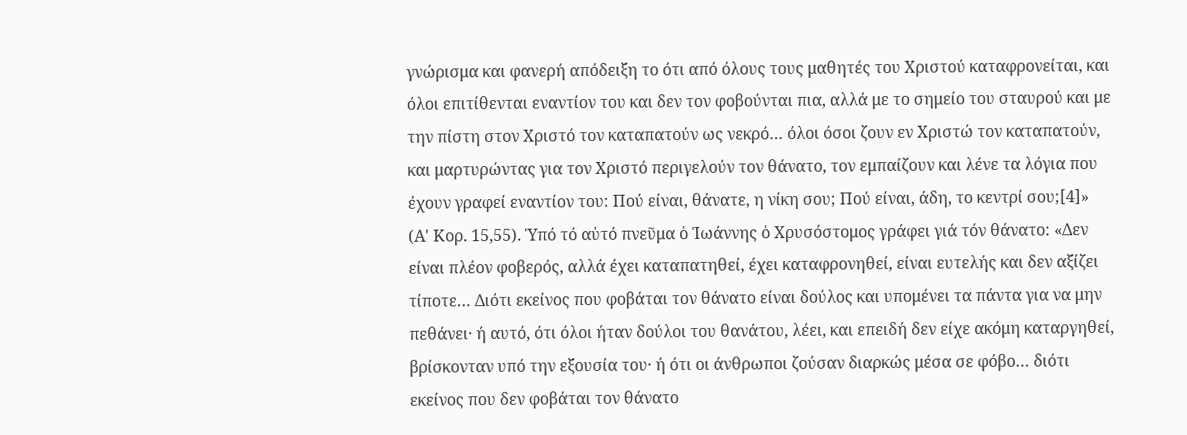γνώρισμα και φανερή απόδειξη το ότι από όλους τους μαθητές του Χριστού καταφρονείται, και όλοι επιτίθενται εναντίον του και δεν τον φοβούνται πια, αλλά με το σημείο του σταυρού και με την πίστη στον Χριστό τον καταπατούν ως νεκρό… όλοι όσοι ζουν εν Χριστώ τον καταπατούν, και μαρτυρώντας για τον Χριστό περιγελούν τον θάνατο, τον εμπαίζουν και λένε τα λόγια που έχουν γραφεί εναντίον του: Πού είναι, θάνατε, η νίκη σου; Πού είναι, άδη, το κεντρί σου;[4]» (Α' Κορ. 15,55). Ὑπό τό αὐτό πνεῦμα ὁ Ἰωάννης ὁ Χρυσόστομος γράφει γιά τόν θάνατο: «Δεν είναι πλέον φοβερός, αλλά έχει καταπατηθεί, έχει καταφρονηθεί, είναι ευτελής και δεν αξίζει τίποτε… Διότι εκείνος που φοβάται τον θάνατο είναι δούλος και υπομένει τα πάντα για να μην πεθάνει· ή αυτό, ότι όλοι ήταν δούλοι του θανάτου, λέει, και επειδή δεν είχε ακόμη καταργηθεί, βρίσκονταν υπό την εξουσία του· ή ότι οι άνθρωποι ζούσαν διαρκώς μέσα σε φόβο… διότι εκείνος που δεν φοβάται τον θάνατο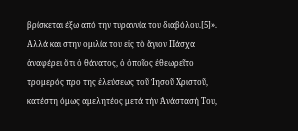βρίσκεται έξω από την τυραννία του διαβόλου.[5]». Αλλά και στην ομιλία του εἰς τὸ ἅγιον Πάσχα ἀναφέρει ὅτι ὁ θάνατος, ὁ ὁποῖος ἐθεωρεῖτο τρομερός προ της ἐλεύσεως τοῦ Ἰησοῦ Χριστοῦ, κατέστη όμως αμελητέος μετά τήν Ἀνάστασή Του,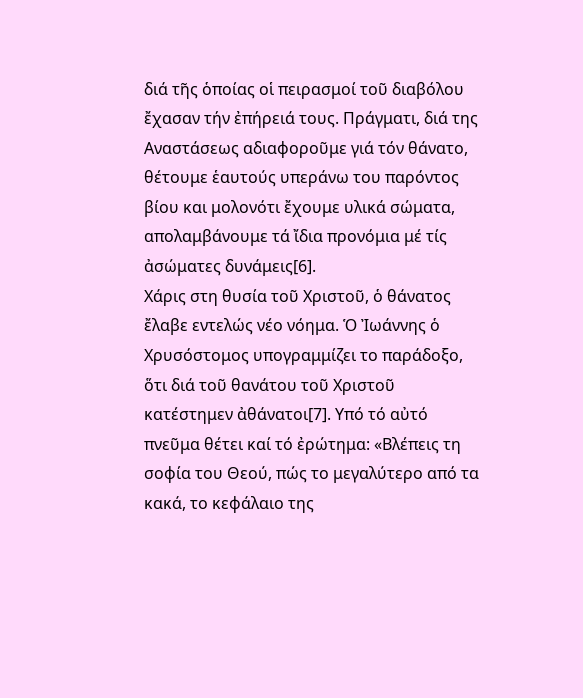διά τῆς ὁποίας οἱ πειρασμοί τοῦ διαβόλου ἔχασαν τήν ἐπήρειά τους. Πράγματι, διά της Αναστάσεως αδιαφοροῦμε γιά τόν θάνατο, θέτουμε ἑαυτούς υπεράνω του παρόντος βίου και μολονότι ἔχουμε υλικά σώματα, απολαμβάνουμε τά ἴδια προνόμια μέ τίς ἀσώματες δυνάμεις[6].
Χάρις στη θυσία τοῦ Χριστοῦ, ὁ θάνατος ἔλαβε εντελώς νέο νόημα. Ὁ Ἰωάννης ὁ Χρυσόστομος υπογραμμίζει το παράδοξο, ὅτι διά τοῦ θανάτου τοῦ Χριστοῦ κατέστημεν ἀθάνατοι[7]. Υπό τό αὐτό πνεῦμα θέτει καί τό ἐρώτημα: «Βλέπεις τη σοφία του Θεού, πώς το μεγαλύτερο από τα κακά, το κεφάλαιο της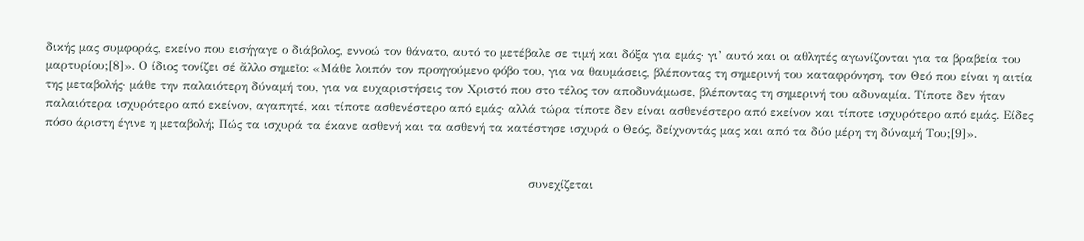δικής μας συμφοράς, εκείνο που εισήγαγε ο διάβολος, εννοώ τον θάνατο, αυτό το μετέβαλε σε τιμή και δόξα για εμάς· γι’ αυτό και οι αθλητές αγωνίζονται για τα βραβεία του μαρτυρίου;[8]». Ο ίδιος τονίζει σέ ἄλλο σημεῖο: «Μάθε λοιπόν τον προηγούμενο φόβο του, για να θαυμάσεις, βλέποντας τη σημερινή του καταφρόνηση, τον Θεό που είναι η αιτία της μεταβολής· μάθε την παλαιότερη δύναμή του, για να ευχαριστήσεις τον Χριστό που στο τέλος τον αποδυνάμωσε, βλέποντας τη σημερινή του αδυναμία. Τίποτε δεν ήταν παλαιότερα ισχυρότερο από εκείνον, αγαπητέ, και τίποτε ασθενέστερο από εμάς· αλλά τώρα τίποτε δεν είναι ασθενέστερο από εκείνον και τίποτε ισχυρότερο από εμάς. Είδες πόσο άριστη έγινε η μεταβολή; Πώς τα ισχυρά τα έκανε ασθενή και τα ασθενή τα κατέστησε ισχυρά ο Θεός, δείχνοντάς μας και από τα δύο μέρη τη δύναμή Του;[9]».


                                                                                                                         συνεχίζεται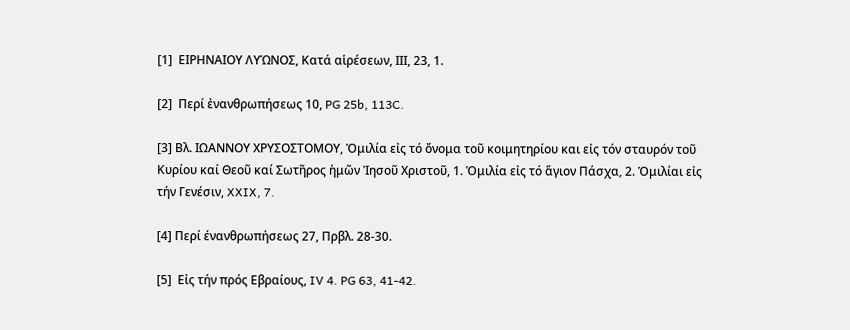[1]  ΕΙΡΗΝΑΙΟΥ ΛΥΏΝΟΣ, Κατά αἱρέσεων, ΙΙΙ, 23, 1.

[2]  Περί ἐνανθρωπήσεως 10, PG 25b, 113C.

[3] Βλ. ΙΩΑΝΝΟΥ ΧΡΥΣΟΣΤΟΜΟΥ, Ὁμιλία εἰς τό ὄνομα τοῦ κοιμητηρίου και εἰς τόν σταυρόν τοῦ Κυρίου καί Θεοῦ καί Σωτῆρος ἡμῶν Ἰησοῦ Χριστοῦ, 1. Ὁμιλία εἰς τό ἅγιον Πάσχα, 2. Ὁμιλίαι εἰς τήν Γενέσιν, XXIX, 7.

[4] Περί ένανθρωπήσεως 27, Πρβλ. 28-30.

[5]  Εἰς τήν πρός Εβραίους, IV 4. PG 63, 41-42.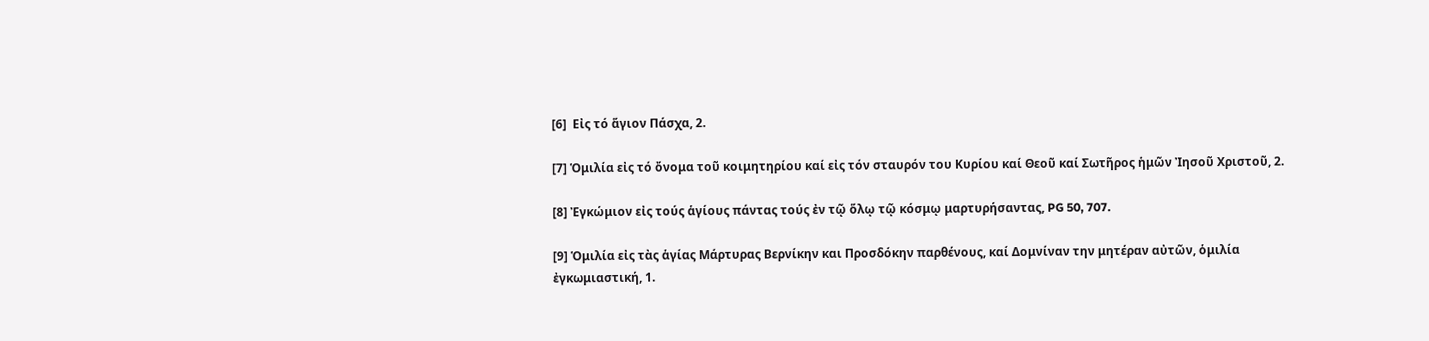[6]  Εἰς τό ἅγιον Πάσχα, 2.

[7] Ὁμιλία εἰς τό ὄνομα τοῦ κοιμητηρίου καί εἰς τόν σταυρόν του Κυρίου καί Θεοῦ καί Σωτῆρος ἡμῶν Ἰησοῦ Χριστοῦ, 2.

[8] Ἐγκώμιον εἰς τούς ἁγίους πάντας τούς ἐν τῷ ὅλῳ τῷ κόσμῳ μαρτυρήσαντας, PG 50, 707.

[9] Ὁμιλία εἰς τὰς ἁγίας Μάρτυρας Βερνίκην και Προσδόκην παρθένους, καί Δομνίναν την μητέραν αὐτῶν, ὁμιλία ἐγκωμιαστική, 1.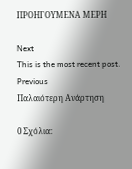ΠΡΟΗΓΟΥΜΕΝΑ ΜΕΡΗ

Next
This is the most recent post.
Previous
Παλαιότερη Ανάρτηση

0 Σχόλια: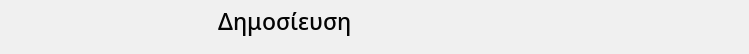Δημοσίευση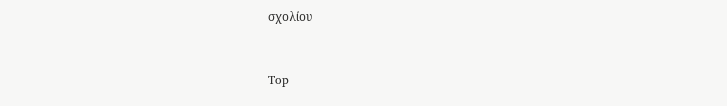σχολίου


Top